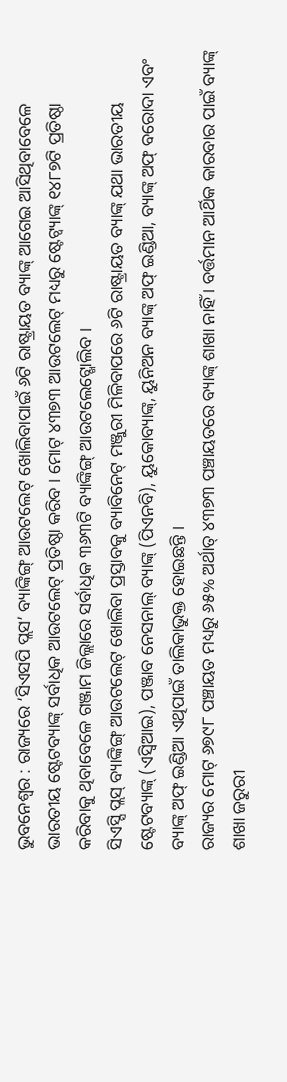ଭୁବନେଶ୍ୱର : ରାଜ୍ୟରେ ‘ସିଏସପି ପ୍ଲସ’ ବ୍ୟାଙ୍କିଙ୍ଗ୍ ଆଉଟଲେଟ୍ ଖୋଲିବାପାଇଁ ୬ଟି ରାଷ୍ଟ୍ରାୟତ ବ୍ୟାଙ୍କ୍ ଆଗେଇ ଆସିଥିବାବେଳେ ଭାରତୀୟ ଷ୍ଟେଟବ୍ୟାଙ୍କ୍ ସର୍ବାଧିକ ଆଉଟଲେଟ୍ ପ୍ରତିଷ୍ଠା କରିବ । ମୋଟ୍ ୪୩୭୩ ଆଉଟଲେଟ୍ ମଧ୍ୟରୁ ଷ୍ଟେଟ୍ବ୍ୟାଙ୍କ୍ ୧୪୮୭ଟି ପ୍ରତିଷ୍ଠା କରିବାକୁ ଥିବାବେଳେ ଗଞ୍ଜାମ ଜିଲ୍ଲାରେ ସର୍ବାଧିକ ୩୬୩ଟି ବ୍ୟାଙ୍କିଙ୍ଗ୍ ଆଉଟଲେଟ୍ଖୋଲିବ ।
ସିଏସ୍ସି ପ୍ଲସ୍ ବ୍ୟାଙ୍କିଙ୍ଗ୍ ଆଉଟଲେଟ୍ ଖୋଲିବା ପ୍ରସ୍ତାବକୁ ବ୍ୟାବିନେଟ୍ ମଞ୍ଜୁରୀ ମିଳିବାପରେ ୬ଟି ରାଷ୍ଟ୍ରାୟତ ବ୍ୟାଙ୍କ୍ ଯଥା ଭାରତୀୟ ଷ୍ଟେଟବ୍ୟାଙ୍କ୍ (ଏସ୍ବିଆଇ), ପଞ୍ଜାବ ନେସନାଲ୍ ବ୍ୟାଙ୍କ୍ (ପିଏନବି), ୟୁକୋବ୍ୟାଙ୍କ୍, ୟୁନିଅନ ବ୍ୟାଙ୍କ୍ ଅଫ୍ ଇଣ୍ଡିଆ, ବ୍ୟାଙ୍କ୍ ଅଫ୍ ବରୋଦା ଏବଂ ବ୍ୟାଙ୍କ୍ ଅଫ୍ ଇଣ୍ଡିଆ ଏଥିପାଇଁ ତାଲିକାଭୁକ୍ତ ହୋଇଛନ୍ତି ।
ରାଜ୍ୟର ମୋଟ୍ ୬୭୯୮ ପଞ୍ଚାୟତ ମଧ୍ୟରୁ ୬୫% ଅର୍ଥାତ୍ ୪୩୭୩ ପଞ୍ଚାୟତରେ ବ୍ୟାଙ୍କ୍ ଶାଖା ନାହିଁ । ବର୍ତ୍ତମାନ ଆର୍ଥିକ କାରବାର ପାଇଁ ବ୍ୟାଙ୍କ୍ ଶାଖା ଜରୁରୀ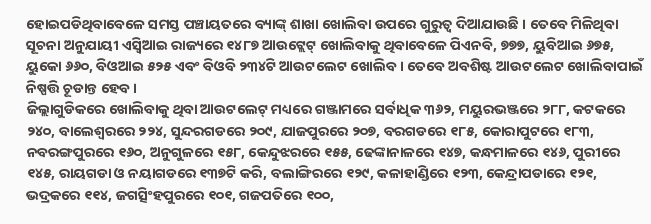ହୋଇପଡିଥିବାବେଳେ ସମସ୍ତ ପଞ୍ଚାୟତରେ ବ୍ୟାଙ୍କ୍ ଶାଖା ଖୋଲିବା ଉପରେ ଗୁରୁତ୍ୱ ଦିଆଯାଉଛି । ତେବେ ମିଳିଥିବା ସୂଚନା ଅନୁଯାୟୀ ଏସ୍ବିଆଇ ରାଜ୍ୟରେ ୧୪୮୭ ଆଉଟ୍ଲେଟ୍ ଖୋଲିବାକୁ ଥିବାବେଳେ ପିଏନବି, ୭୭୭, ୟୁବିଆଇ ୬୭୫, ୟୁକୋ ୬୬୦, ବିଓଆଇ ୫୨୫ ଏବଂ ବିଓବି ୨୩୪ଟି ଆଉଟଲେଟ ଖୋଲିବ । ତେବେ ଅବଶିଷ୍ଟ ଆଉଟଲେଟ ଖୋଲିବାପାଇଁ ନିଷ୍ପତ୍ତି ଚୂଡାନ୍ତ ହେବ ।
ଜିଲ୍ଲାଗୁଡିକରେ ଖୋଲିବାକୁ ଥିବା ଆଉଟଲେଟ୍ ମଧ୍ୟରେ ଗଞ୍ଜାମରେ ସର୍ବାଧିକ ୩୬୨, ମୟୁରଭଞ୍ଜରେ ୨୮୮, କଟକରେ ୨୪୦, ବାଲେଶ୍ୱରରେ ୨୨୪, ସୁନ୍ଦରଗଡରେ ୨୦୯, ଯାଜପୁରରେ ୨୦୭, ବରଗଡରେ ୧୮୫, କୋରାପୁଟରେ ୧୮୩, ନବରଙ୍ଗପୁରରେ ୧୬୦, ଅନୁଗୁଳରେ ୧୫୮, କେନ୍ଦୁଝରରେ ୧୫୫, ଢେଙ୍କାନାଳରେ ୧୪୭, କନ୍ଧମାଳରେ ୧୪୬, ପୁରୀରେ ୧୪୫, ରାୟଗଡା ଓ ନୟାଗଡରେ ୧୩୭ଟି କରି, ବଲାଙ୍ଗିରରେ ୧୨୯, କଳାହାଣ୍ଡିରେ ୧୨୩, କେନ୍ଦ୍ରାପଡାରେ ୧୨୧, ଭଦ୍ରକରେ ୧୧୪, ଜଗତ୍ସିଂହପୁରରେ ୧୦୧, ଗଜପତିରେ ୧୦୦,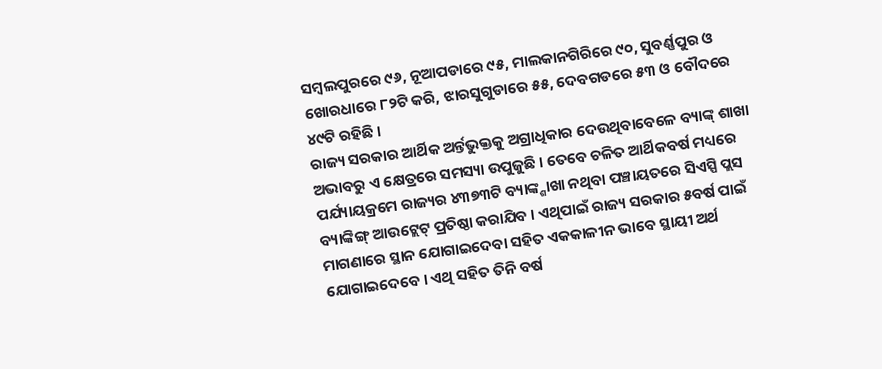ସମ୍ବଲପୁରରେ ୯୬, ନୂଆପଡାରେ ୯୫, ମାଲକାନଗିରିରେ ୯୦, ସୁବର୍ଣ୍ଣପୁର ଓ ଖୋରଧାରେ ୮୨ଟି କରି, ଝାରସୁଗୁଡାରେ ୫୫, ଦେବଗଡରେ ୫୩ ଓ ବୌଦରେ ୪୯ଟି ରହିଛି ।
ରାଜ୍ୟ ସରକାର ଆର୍ଥିକ ଅର୍ନ୍ତଭୁକ୍ତକୁ ଅଗ୍ରାଧିକାର ଦେଉଥିବାବେଳେ ବ୍ୟାଙ୍କ୍ ଶାଖା ଅଭାବରୁ ଏ କ୍ଷେତ୍ରରେ ସମସ୍ୟା ଉପୁଜୁଛି । ତେବେ ଚଳିତ ଆର୍ଥିକବର୍ଷ ମଧ୍ୟରେ ପର୍ଯ୍ୟାୟକ୍ରମେ ରାଜ୍ୟର ୪୩୭୩ଟି ବ୍ୟାଙ୍କ୍ଶାଖା ନଥିବା ପଞ୍ଚାୟତରେ ସିଏସ୍ପି ପ୍ଲସ ବ୍ୟାଙ୍କିଙ୍ଗ୍ ଆଉଟ୍ଲେଟ୍ ପ୍ରତିଷ୍ଠା କରାଯିବ । ଏଥିପାଇଁ ରାଜ୍ୟ ସରକାର ୫ବର୍ଷ ପାଇଁ ମାଗଣାରେ ସ୍ଥାନ ଯୋଗାଇଦେବା ସହିତ ଏକକାଳୀନ ଭାବେ ସ୍ଥାୟୀ ଅର୍ଥ ଯୋଗାଇଦେବେ । ଏଥି ସହିତ ତିନି ବର୍ଷ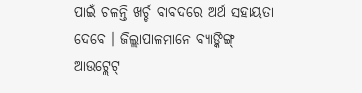ପାଇଁ ଚଳନ୍ତି ଖର୍ଚ୍ଚ ବାବଦରେ ଅର୍ଥ ସହାୟତା ଦେବେ । ଜିଲ୍ଲାପାଳମାନେ ବ୍ୟାଙ୍କିଙ୍ଗ୍ ଆଉଟ୍ଲେଟ୍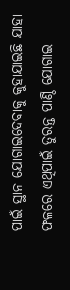ପାଇଁ ସ୍ଥାନ ଯୋଗାଇଦେବାକୁ କୁହାଯାଇଛି ଯାହା ଫଳରେ ଏଥିପାଇଁ ତୁରନ୍ତ ପାଣ୍ଠି ଯୋଗାଇ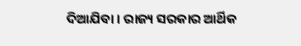ଦିଆଯିବା । ରାଜ୍ୟ ସରକାର ଆର୍ଥିକ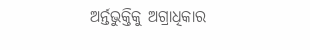ଅର୍ନ୍ତଭୁକ୍ତିକୁ ଅଗ୍ରାଧିକାର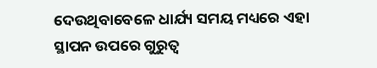ଦେଉଥିବାବେଳେ ଧାର୍ଯ୍ୟ ସମୟ ମଧ୍ୟରେ ଏହା ସ୍ଥାପନ ଉପରେ ଗୁରୁତ୍ୱ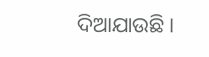ଦିଆଯାଉଛି ।